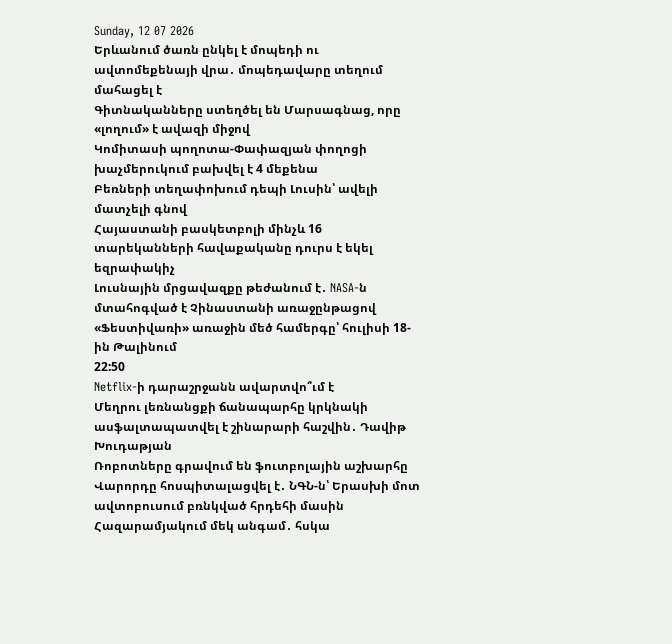Sunday, 12 07 2026
Երևանում ծառն ընկել է մոպեդի ու ավտոմեքենայի վրա․ մոպեդավարը տեղում մահացել է
Գիտնականները ստեղծել են Մարսագնաց, որը «լողում» է ավազի միջով
Կոմիտասի պողոտա-Փափազյան փողոցի խաչմերուկում բախվել է 4 մեքենա
Բեռների տեղափոխում դեպի Լուսին՝ ավելի մատչելի գնով
Հայաստանի բասկետբոլի մինչև 16 տարեկանների հավաքականը դուրս է եկել եզրափակիչ
Լուսնային մրցավազքը թեժանում է․ NASA-ն մտահոգված է Չինաստանի առաջընթացով
«Ֆեստիվառի» առաջին մեծ համերգը՝ հուլիսի 18-ին Թալինում
22:50
Netflix-ի դարաշրջանն ավարտվո՞ւմ է
Մեղրու լեռնանցքի ճանապարհը կրկնակի ասֆալտապատվել է շինարարի հաշվին․ Դավիթ Խուդաթյան
Ռոբոտները գրավում են ֆուտբոլային աշխարհը
Վարորդը հոսպիտալացվել է․ ՆԳՆ-ն՝ Երասխի մոտ ավտոբուսում բռնկված հրդեհի մասին
Հազարամյակում մեկ անգամ․ հսկա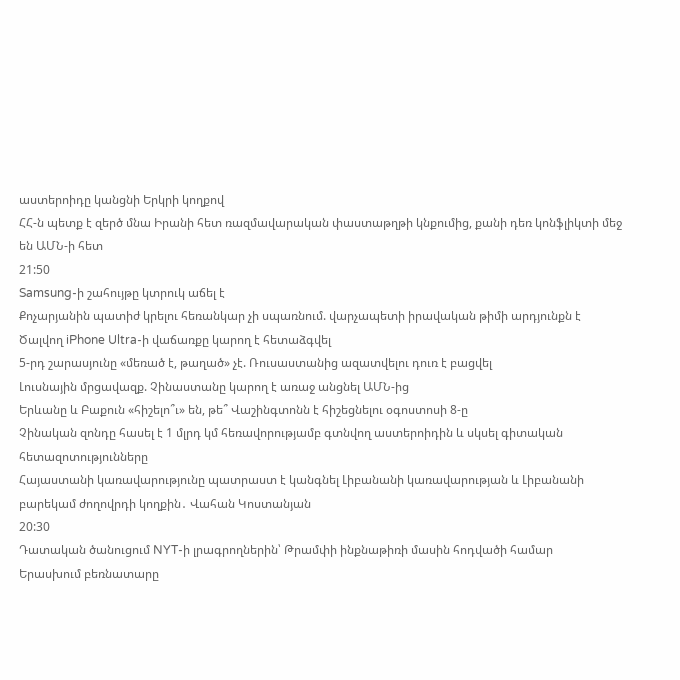աստերոիդը կանցնի Երկրի կողքով
ՀՀ-ն պետք է զերծ մնա Իրանի հետ ռազմավարական փաստաթղթի կնքումից, քանի դեռ կոնֆլիկտի մեջ են ԱՄՆ-ի հետ
21:50
Samsung-ի շահույթը կտրուկ աճել է
Քոչարյանին պատիժ կրելու հեռանկար չի սպառնում. վարչապետի իրավական թիմի արդյունքն է
Ծալվող iPhone Ultra-ի վաճառքը կարող է հետաձգվել
5-րդ շարասյունը «մեռած է, թաղած» չէ. Ռուսաստանից ազատվելու դուռ է բացվել
Լուսնային մրցավազք. Չինաստանը կարող է առաջ անցնել ԱՄՆ-ից
Երևանը և Բաքուն «հիշելո՞ւ» են, թե՞ Վաշինգտոնն է հիշեցնելու օգոստոսի 8-ը
Չինական զոնդը հասել է 1 մլրդ կմ հեռավորությամբ գտնվող աստերոիդին և սկսել գիտական հետազոտությունները
Հայաստանի կառավարությունը պատրաստ է կանգնել Լիբանանի կառավարության և Լիբանանի բարեկամ ժողովրդի կողքին․ Վահան Կոստանյան
20:30
Դատական ծանուցում NYT-ի լրագրողներին՝ Թրամփի ինքնաթիռի մասին հոդվածի համար
Երասխում բեռնատարը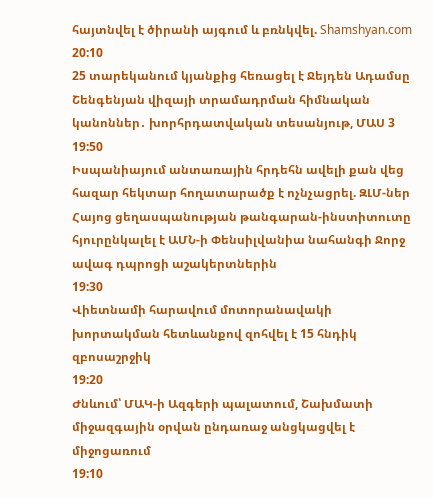հայտնվել է ծիրանի այգում և բռնկվել. Shamshyan.com
20:10
25 տարեկանում կյանքից հեռացել է Ջեյդեն Ադամսը
Շենգենյան վիզայի տրամադրման հիմնական կանոններ․ խորհրդատվական տեսանյութ, ՄԱՍ 3
19:50
Իսպանիայում անտառային հրդեհն ավելի քան վեց հազար հեկտար հողատարածք է ոչնչացրել. ԶԼՄ-ներ
Հայոց ցեղասպանության թանգարան-ինստիտուտը հյուրընկալել է ԱՄՆ-ի Փենսիլվանիա նահանգի Ջորջ ավագ դպրոցի աշակերտներին
19:30
Վիետնամի հարավում մոտորանավակի խորտակման հետևանքով զոհվել է 15 հնդիկ զբոսաշրջիկ
19:20
Ժնևում՝ ՄԱԿ-ի Ազգերի պալատում, Շախմատի միջազգային օրվան ընդառաջ անցկացվել է միջոցառում
19:10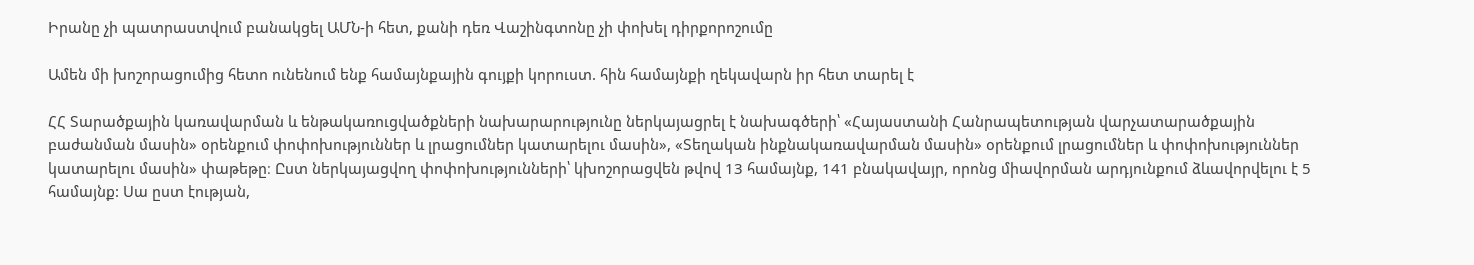Իրանը չի պատրաստվում բանակցել ԱՄՆ-ի հետ, քանի դեռ Վաշինգտոնը չի փոխել դիրքորոշումը

Ամեն մի խոշորացումից հետո ունենում ենք համայնքային գույքի կորուստ. հին համայնքի ղեկավարն իր հետ տարել է

ՀՀ Տարածքային կառավարման և ենթակառուցվածքների նախարարությունը ներկայացրել է նախագծերի՝ «Հայաստանի Հանրապետության վարչատարածքային բաժանման մասին» օրենքում փոփոխություններ և լրացումներ կատարելու մասին», «Տեղական ինքնակառավարման մասին» օրենքում լրացումներ և փոփոխություններ կատարելու մասին» փաթեթը։ Ըստ ներկայացվող փոփոխությունների՝ կխոշորացվեն թվով 13 համայնք, 141 բնակավայր, որոնց միավորման արդյունքում ձևավորվելու է 5 համայնք: Սա ըստ էության,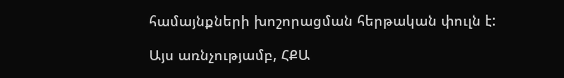համայնքների խոշորացման հերթական փուլն է:

Այս առնչությամբ, ՀՔԱ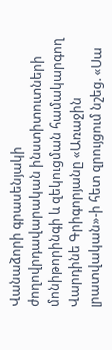Վանաձորի գրասենյակի ժողովրդավարական ինստիտուտների մոնիթորինգի և զեկուցման համակարգող Վարդինե Գրիգորյանը «Առաջին լրատվական»-ի հետ զրույցում նշեց. «Սա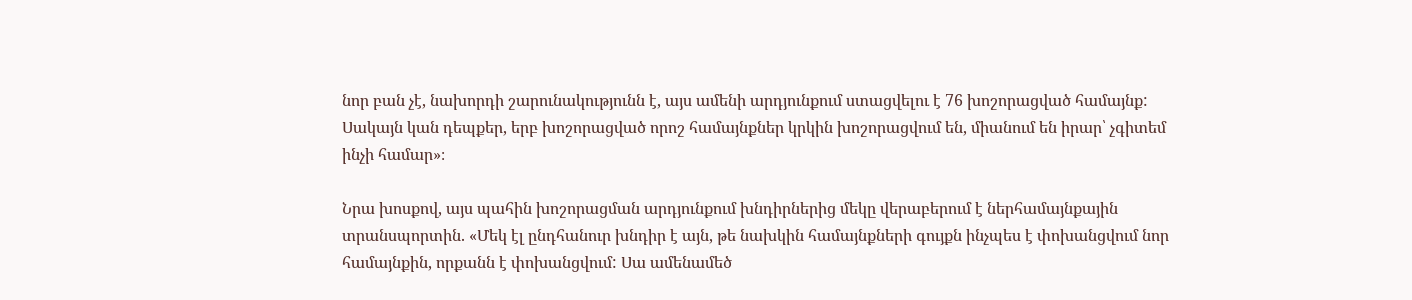նոր բան չէ, նախորդի շարունակությունն է, այս ամենի արդյունքում ստացվելու է 76 խոշորացված համայնք: Սակայն կան դեպքեր, երբ խոշորացված որոշ համայնքներ կրկին խոշորացվում են, միանում են իրար՝ չգիտեմ ինչի համար»։

Նրա խոսքով, այս պահին խոշորացման արդյունքում խնդիրներից մեկը վերաբերում է ներհամայնքային տրանսպորտին. «Մեկ էլ ընդհանուր խնդիր է այն, թե նախկին համայնքների գույքն ինչպես է փոխանցվում նոր համայնքին, որքանն է փոխանցվում: Սա ամենամեծ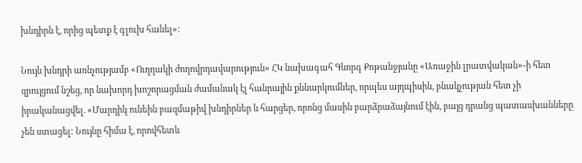խնդիրն է, որից պետք է գլուխ հանել»:

Նույն խնդրի առնչությամբ «Ուղղակի ժողովրդավարություն» ՀԿ նախագահ Գևորգ Քոթանջյանը «Առաջին լրատվական»-ի հետ զրույցում նշեց, որ նախորդ խոշորացման ժամանակ էլ հանրային քննարկումներ, որպես այդպիսին, բնակչության հետ չի իրականացվել. «Մարդիկ ունեին բազմաթիվ խնդիրներ և հարցեր, որոնց մասին բարձրաձայնում էին, բայց դրանց պատասխանները չեն ստացել: Նույնը հիմա է, որովհետև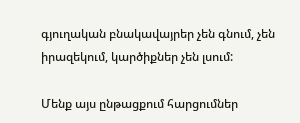գյուղական բնակավայրեր չեն գնում, չեն իրազեկում, կարծիքներ չեն լսում:

Մենք այս ընթացքում հարցումներ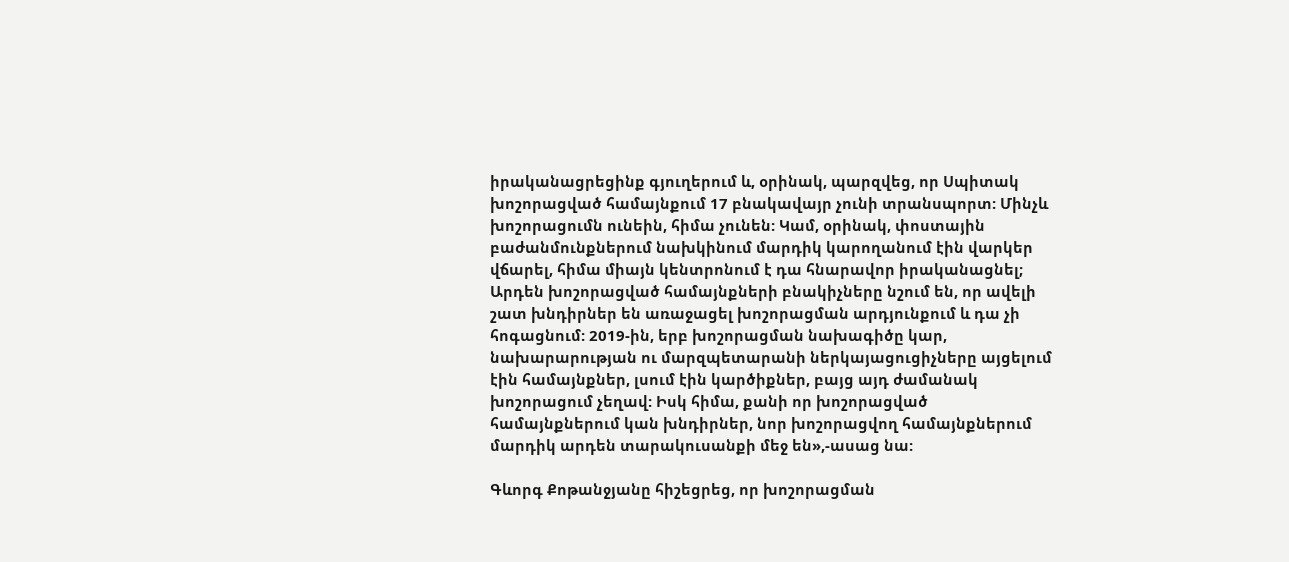իրականացրեցինք գյուղերում և, օրինակ, պարզվեց, որ Սպիտակ խոշորացված համայնքում 17 բնակավայր չունի տրանսպորտ: Մինչև խոշորացումն ունեին, հիմա չունեն: Կամ, օրինակ, փոստային բաժանմունքներում նախկինում մարդիկ կարողանում էին վարկեր վճարել, հիմա միայն կենտրոնում է դա հնարավոր իրականացնել; Արդեն խոշորացված համայնքների բնակիչները նշում են, որ ավելի շատ խնդիրներ են առաջացել խոշորացման արդյունքում և դա չի հոգացնում: 2019-ին, երբ խոշորացման նախագիծը կար, նախարարության ու մարզպետարանի ներկայացուցիչները այցելում էին համայնքներ, լսում էին կարծիքներ, բայց այդ ժամանակ խոշորացում չեղավ: Իսկ հիմա, քանի որ խոշորացված համայնքներում կան խնդիրներ, նոր խոշորացվող համայնքներում մարդիկ արդեն տարակուսանքի մեջ են»,-ասաց նա:

Գևորգ Քոթանջյանը հիշեցրեց, որ խոշորացման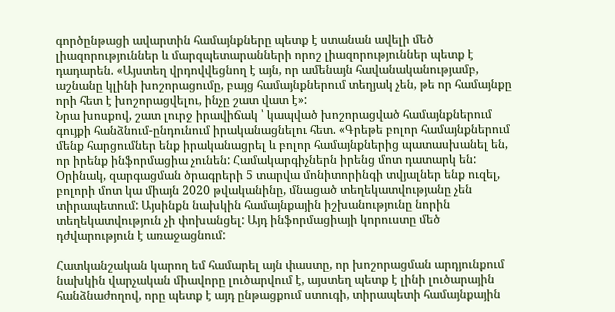գործընթացի ավարտին համայնքները պետք է ստանան ավելի մեծ լիազորություններ և մարզպետարանների որոշ լիազորություններ պետք է դադարեն. «Այստեղ վրդովվեցնող է այն, որ ամենայն հավանականությամբ, աշնանը կլինի խոշորացումը, բայց համայնքներում տեղյակ չեն, թե որ համայնքը որի հետ է խոշորացվելու, ինչը շատ վատ է»:
Նրա խոսքով, շատ լուրջ իրավիճակ ՝ կապված խոշորացված համայնքներում գույքի հանձնում-ընդունում իրականացնելու հետ. «Գրեթե բոլոր համայնքներում մենք հարցումներ ենք իրականացրել և բոլոր համայնքներից պատասխանել են, որ իրենք ինֆորմացիա չունեն: Համակարգիչներն իրենց մոտ դատարկ են: Օրինակ, զարգացման ծրագրերի 5 տարվա մոնիտորինգի տվյալներ ենք ուզել, բոլորի մոտ կա միայն 2020 թվականինը, մնացած տեղեկատվությանը չեն տիրապետում: Այսինքն նախկին համայնքային իշխանությունը նորին տեղեկատվություն չի փոխանցել: Այդ ինֆորմացիայի կորուստը մեծ դժվարություն է առաջացնում:

Հատկանշական կարող եմ համարել այն փաստը, որ խոշորացման արդյունքում նախկին վարչական միավորը լուծարվում է, այստեղ պետք է լինի լուծարային հանձնաժողով, որը պետք է այդ ընթացքում ստուգի, տիրապետի համայնքային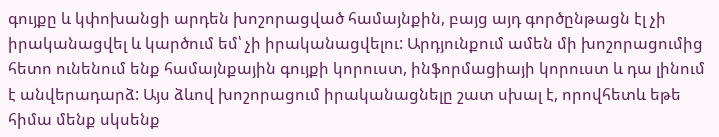գույքը և կփոխանցի արդեն խոշորացված համայնքին, բայց այդ գործընթացն էլ չի իրականացվել և կարծում եմ՝ չի իրականացվելու: Արդյունքում ամեն մի խոշորացումից հետո ունենում ենք համայնքային գույքի կորուստ, ինֆորմացիայի կորուստ և դա լինում է անվերադարձ: Այս ձևով խոշորացում իրականացնելը շատ սխալ է, որովհետև եթե հիմա մենք սկսենք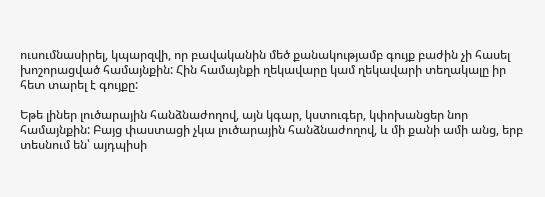ուսումնասիրել, կպարզվի, որ բավականին մեծ քանակությամբ գույք բաժին չի հասել խոշորացված համայնքին: Հին համայնքի ղեկավարը կամ ղեկավարի տեղակալը իր հետ տարել է գույքը:

Եթե լիներ լուծարային հանձնաժողով, այն կգար, կստուգեր, կփոխանցեր նոր համայնքին: Բայց փաստացի չկա լուծարային հանձնաժողով, և մի քանի ամի անց, երբ տեսնում են՝ այդպիսի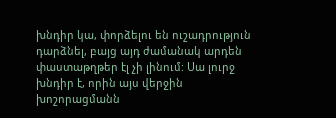խնդիր կա, փորձելու են ուշադրություն դարձնել, բայց այդ ժամանակ արդեն փաստաթղթեր էլ չի լինում: Սա լուրջ խնդիր է, որին այս վերջին խոշորացմանն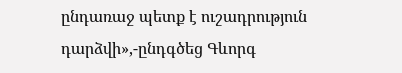ընդառաջ պետք է ուշադրություն դարձվի»,-ընդգծեց Գևորգ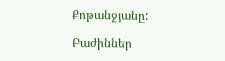Քոթանջյանը:

Բաժիններ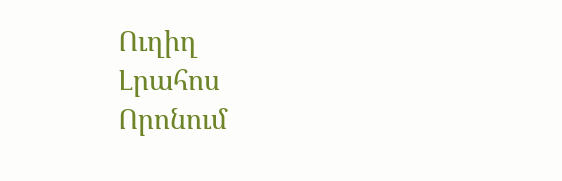Ուղիղ
Լրահոս
Որոնում